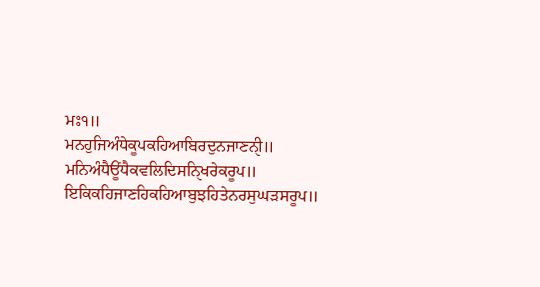ਮਃ੧॥
ਮਨਹੁਜਿਅੰਧੇਕੂਪਕਹਿਆਬਿਰਦੁਨਜਾਣਨੑੀ॥
ਮਨਿਅੰਧੈਊਂਧੈਕਵਲਿਦਿਸਨਿੑਖਰੇਕਰੂਪ॥
ਇਕਿਕਹਿਜਾਣਹਿਕਹਿਆਬੁਝਹਿਤੇਨਰਸੁਘੜਸਰੂਪ॥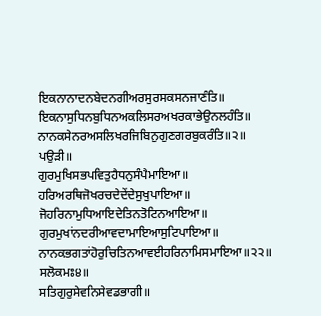ਇਕਨਾਨਾਦਨਬੇਦਨਗੀਅਰਸੁਰਸਕਸਨਜਾਣੰਤਿ॥
ਇਕਨਾਸੁਧਿਨਬੁਧਿਨਅਕਲਿਸਰਅਖਰਕਾਭੇਉਨਲਹੰਤਿ॥
ਨਾਨਕਸੇਨਰਅਸਲਿਖਰਜਿਬਿਨੁਗੁਣਗਰਬੁਕਰੰਤਿ॥੨॥
ਪਉੜੀ॥
ਗੁਰਮੁਖਿਸਭਪਵਿਤੁਹੈਧਨੁਸੰਪੈਮਾਇਆ॥
ਹਰਿਅਰਥਿਜੋਖਰਚਦੇਦੇਂਦੇਸੁਖੁਪਾਇਆ॥
ਜੋਹਰਿਨਾਮੁਧਿਆਇਦੇਤਿਨਤੋਟਿਨਆਇਆ॥
ਗੁਰਮੁਖਾਂਨਦਰੀਆਵਦਾਮਾਇਆਸੁਟਿਪਾਇਆ॥
ਨਾਨਕਭਗਤਾਂਹੋਰੁਚਿਤਿਨਆਵਈਹਰਿਨਾਮਿਸਮਾਇਆ॥੨੨॥
ਸਲੋਕਮਃ੪॥
ਸਤਿਗੁਰੁਸੇਵਨਿਸੇਵਡਭਾਗੀ॥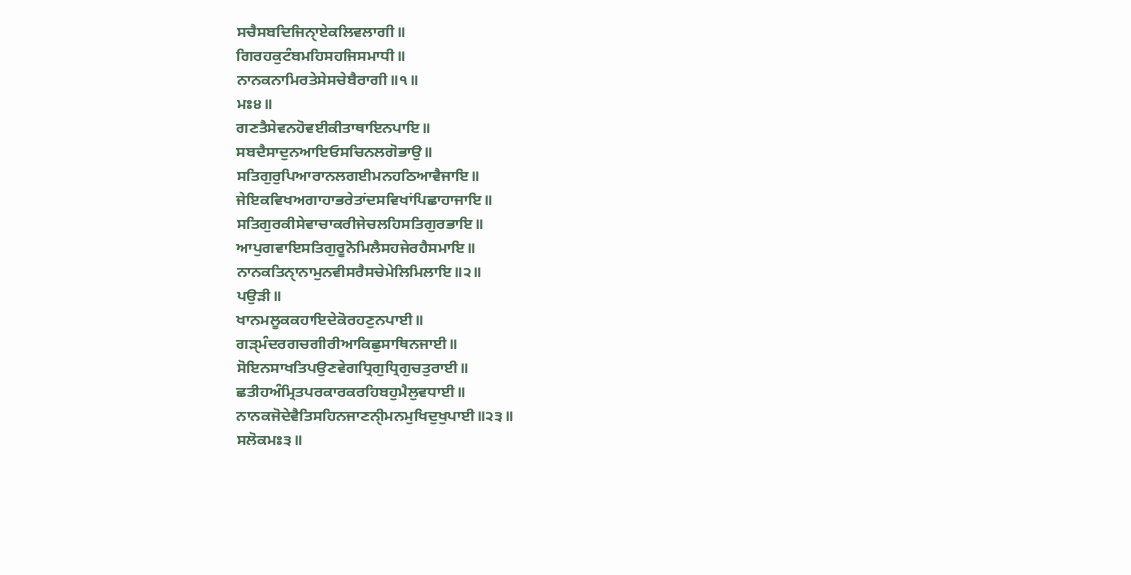ਸਚੈਸਬਦਿਜਿਨੑਾਏਕਲਿਵਲਾਗੀ॥
ਗਿਰਹਕੁਟੰਬਮਹਿਸਹਜਿਸਮਾਧੀ॥
ਨਾਨਕਨਾਮਿਰਤੇਸੇਸਚੇਬੈਰਾਗੀ॥੧॥
ਮਃ੪॥
ਗਣਤੈਸੇਵਨਹੋਵਈਕੀਤਾਥਾਇਨਪਾਇ॥
ਸਬਦੈਸਾਦੁਨਆਇਓਸਚਿਨਲਗੋਭਾਉ॥
ਸਤਿਗੁਰੁਪਿਆਰਾਨਲਗਈਮਨਹਠਿਆਵੈਜਾਇ॥
ਜੇਇਕਵਿਖਅਗਾਹਾਭਰੇਤਾਂਦਸਵਿਖਾਂਪਿਛਾਹਾਜਾਇ॥
ਸਤਿਗੁਰਕੀਸੇਵਾਚਾਕਰੀਜੇਚਲਹਿਸਤਿਗੁਰਭਾਇ॥
ਆਪੁਗਵਾਇਸਤਿਗੁਰੂਨੋਮਿਲੈਸਹਜੇਰਹੈਸਮਾਇ॥
ਨਾਨਕਤਿਨੑਾਨਾਮੁਨਵੀਸਰੈਸਚੇਮੇਲਿਮਿਲਾਇ॥੨॥
ਪਉੜੀ॥
ਖਾਨਮਲੂਕਕਹਾਇਦੇਕੋਰਹਣੁਨਪਾਈ॥
ਗੜੑਮੰਦਰਗਚਗੀਰੀਆਕਿਛੁਸਾਥਿਨਜਾਈ॥
ਸੋਇਨਸਾਖਤਿਪਉਣਵੇਗਧ੍ਰਿਗੁਧ੍ਰਿਗੁਚਤੁਰਾਈ॥
ਛਤੀਹਅੰਮ੍ਰਿਤਪਰਕਾਰਕਰਹਿਬਹੁਮੈਲੁਵਧਾਈ॥
ਨਾਨਕਜੋਦੇਵੈਤਿਸਹਿਨਜਾਣਨੑੀਮਨਮੁਖਿਦੁਖੁਪਾਈ॥੨੩॥
ਸਲੋਕਮਃ੩॥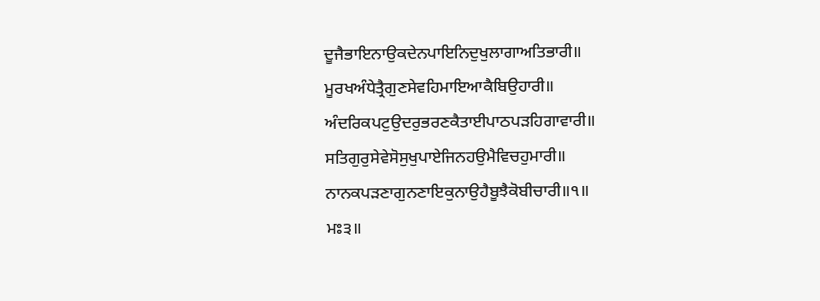ਦੂਜੈਭਾਇਨਾਉਕਦੇਨਪਾਇਨਿਦੁਖੁਲਾਗਾਅਤਿਭਾਰੀ॥
ਮੂਰਖਅੰਧੇਤ੍ਰੈਗੁਣਸੇਵਹਿਮਾਇਆਕੈਬਿਉਹਾਰੀ॥
ਅੰਦਰਿਕਪਟੁਉਦਰੁਭਰਣਕੈਤਾਈਪਾਠਪੜਹਿਗਾਵਾਰੀ॥
ਸਤਿਗੁਰੁਸੇਵੇਸੋਸੁਖੁਪਾਏਜਿਨਹਉਮੈਵਿਚਹੁਮਾਰੀ॥
ਨਾਨਕਪੜਣਾਗੁਨਣਾਇਕੁਨਾਉਹੈਬੂਝੈਕੋਬੀਚਾਰੀ॥੧॥
ਮਃ੩॥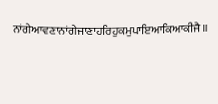ਨਾਂਗੇਆਵਣਾਨਾਂਗੇਜਾਣਾਹਰਿਹੁਕਮੁਪਾਇਆਕਿਆਕੀਜੈ॥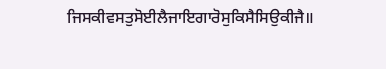ਜਿਸਕੀਵਸਤੁਸੋਈਲੈਜਾਇਗਾਰੋਸੁਕਿਸੈਸਿਉਕੀਜੈ॥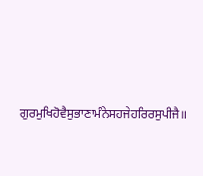ਗੁਰਮੁਖਿਹੋਵੈਸੁਭਾਣਾਮੰਨੇਸਹਜੇਹਰਿਰਸੁਪੀਜੈ॥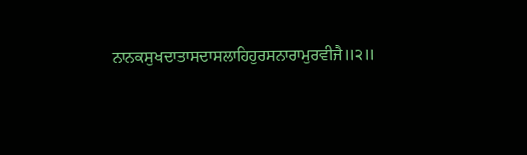ਨਾਨਕਸੁਖਦਾਤਾਸਦਾਸਲਾਹਿਹੁਰਸਨਾਰਾਮੁਰਵੀਜੈ॥੨॥